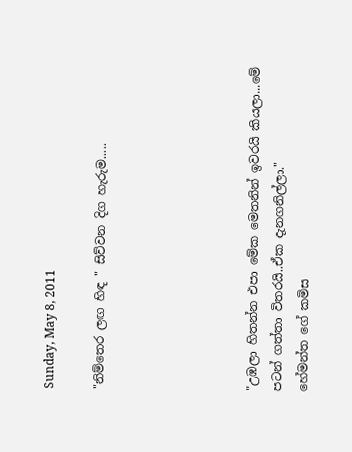Sunday, May 8, 2011

"නිම්තෙර ලඟ හිඳ " සිව්වන දිග හැරුම.....





"උඹලා හිතන්න එපා මේක මෙතනින් ඉවරයි කියලා...මේ පටන් ගත්තා විතරයි..ඒක දැනගනිල්ලා."
හේමන්ත ගේ කමිස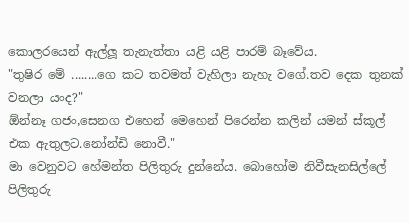කොලරයෙන් ඇල්ලූ තැනැත්තා යළි යළි පාරම් බෑවේය.
"තුෂිර මේ ........ගෙ කට තවමත් වැහිලා නැහැ වගේ.තව දෙක තුනක් වනලා යංද?"
ඕන්නෑ ගජං,සෙනග එහෙන් මෙහෙන් පිරෙන්න කලින් යමන් ස්කූල් එක ඇතුලට.නෝන්ඩි නොවී."
මා වෙනුවට හේමන්ත පිලිතුරු දුන්නේය. බොහෝම නිවීසැනසිල්ලේ පිලිතුරු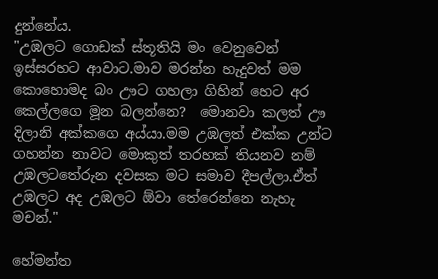දුන්නේය.
"උඹලට ගොඩක් ස්තූතියි මං වෙනුවෙන් ඉස්සරහට ආවාට.මාව මරන්න හැදුවත් මම කොහොමද බං ඌට ගහලා ගිහින් හෙට අර කෙල්ලගෙ මූන බලන්නෙ?  මොනවා කලත් ඌ දිලානි අක්කගෙ අය්යා.මම උඹලත් එක්ක උන්ට ගහන්න නාවට මොකුත් තරහක් තියනව නම් උඹලටතේරුන දවසක මට සමාව දීපල්ලා.ඒත් උඹලට අද උඹලට ඕවා තේරෙන්නෙ නැහැ මචන්."

හේමන්ත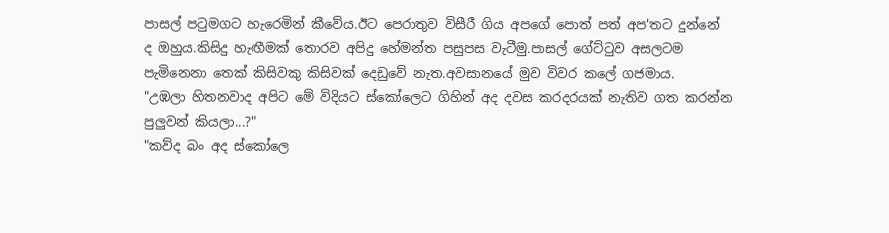පාසල් පටුමගට හැරෙමින් කීවේය.ඊට පෙරාතුව විසීරී ගිය අපගේ පොත් පත් අප'තට දුන්නේ ද ඔහුය.කිසිදු හැඟීමක් තොරව අපිදු හේමන්ත පසුපස වැටීමු.පාසල් ගේට්ටුව අසලටම පැමිනෙනා තෙක් කිසිවකු කිසිවක් දෙඩුවේ නැත.අවසානයේ මුව විවර කලේ ගජමාය.
"උඹලා හිතනවාද අපිට මේ විදියට ස්කෝලෙට ගිහින් අද දවස කරදරයක් නැතිව ගත කරන්න පුලුවන් කියලා...?"
"කව්ද බං අද ස්කෝලෙ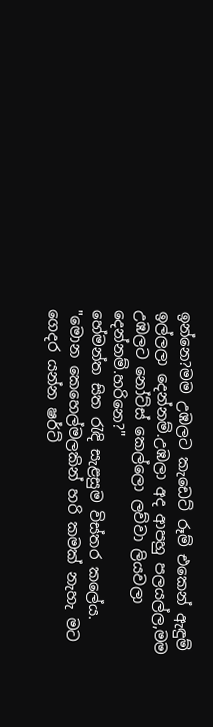ඉන්නෙ?මම උඹලට කැඩෙට් රූම් එකෙන් ඇඳුම් ඉල්ලලා දෙන්නම්.උඹලා අද ආපහු පලයල්ල,මම උඹලට නෝට්ස් කෙල්ලො ලව්වා ලියවලා දෙන්නම්.හරිනෙ?"
හේමන්ත සිත රැඳි සැළසුම විස්තර කලේය.
"මොන කෙහෙල්මලකින් හරි කමක් නැහැ මට ගෙදර යන්න ෂර්ට්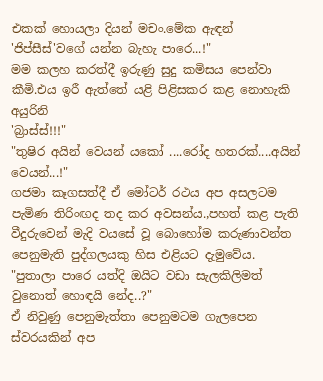එකක් හොයලා දියන් මචං.මේක ඇඳන් 'ජිප්සීස්'වගේ යන්න බැහැ පාරෙ...!"
මම කලහ කරත්දී ඉරුණු සුදු කමිසය පෙන්වා කීමි.එය ඉරී ඇත්තේ යළි පිළිසකර කළ නොහැකි අයුරිනි
'බ්‍රාස්ස්!!!"
"තුෂිර අයින් වෙයන් යකෝ ....රෝද හතරක්....අයින් වෙයන්...!"
ගජමා කෑගසත්දී ඒ මෝටර් රථය අප අසලටම පැමිණ තිරිංඟද තද කර අවසන්ය.,පහත් කළ පැති වීදුරුවෙන් මැදි වයසේ වූ බොහෝම කරුණාවන්ත පෙනුමැති පුද්ගලයකු හිස එළියට දැමුවේය.
"පුතාලා පාරෙ යත්දි ඔයිට වඩා සැලකිලිමත් වුනොත් හොඳයි නේද..?"
ඒ නිවුණු පෙනුමැත්තා පෙනුමටම ගැලපෙන ස්වරයකින් අප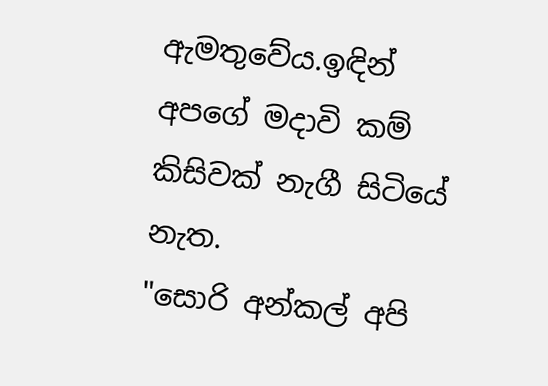ඇමතුවේය.ඉඳින් අපගේ මදාවි කම් කිසිවක් නැගී සිටියේ නැත.
"සොරි අන්කල් අපි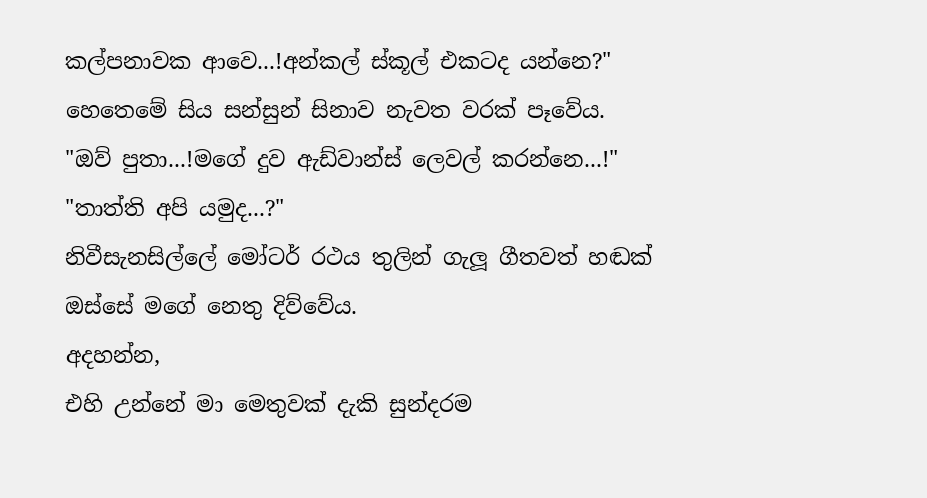කල්පනාවක ආවෙ...!අන්කල් ස්කූල් එකටද යන්නෙ?"
හෙතෙමේ සිය සන්සුන් සිනාව නැවත වරක් පෑවේය.
"ඔව් පුතා...!මගේ දුව ඇඩ්වාන්ස් ලෙවල් කරන්නෙ...!"
"තාත්ති අපි යමුද...?"
නිවීසැනසිල්ලේ මෝටර් රථය තුලින් ගැලූ ගීතවත් හඬක් ඔස්සේ මගේ නෙතු දිව්වේය.
අදහන්න,
එහි උන්නේ මා මෙතුවක් දැකි සුන්දරම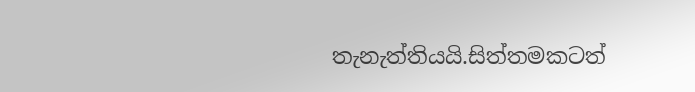තැනැත්තියයි.සිත්තමකටත්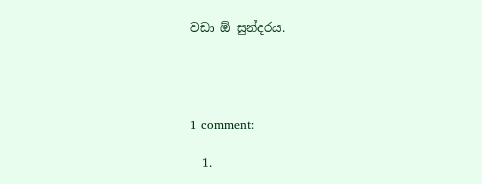වඩා ඕ සුන්දරය.




1 comment:

  1.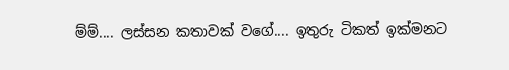ම්ම්.... ලස්සන කතාවක් වගේ.... ඉතුරු ටිකත් ඉක්මනට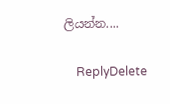ලියන්න....

    ReplyDelete